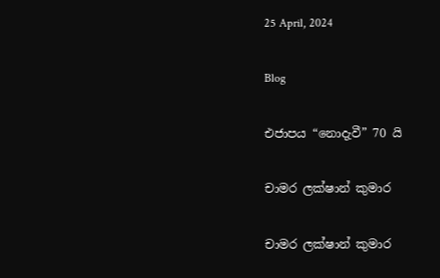25 April, 2024

Blog

එජාපය “නොදැවී” 70 යි

චාමර ලක්ෂාන් කුමාර

චාමර ලක්ෂාන් කුමාර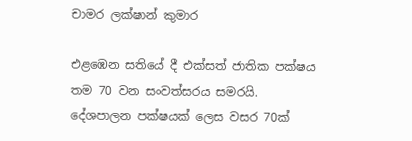චාමර ලක්ෂාන් කුමාර

එළඹෙන සතියේ දී එක්සත් ජාතික පක්ෂය තම 70 වන සංවත්සරය සමරයි. දේශපාලන පක්ෂයක් ලෙස වසර 70ක්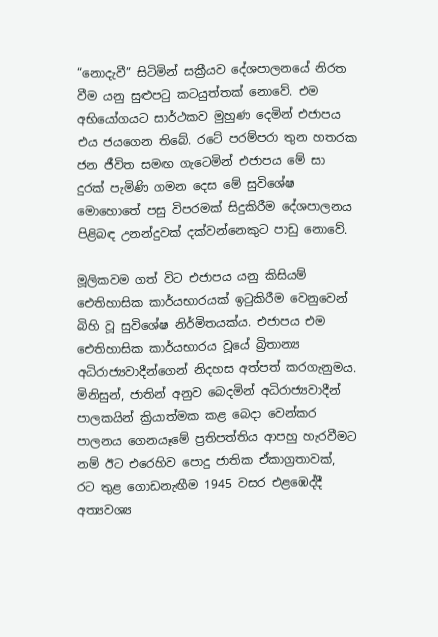“නොදැවී” සිටිමින් සක්‍රීයව දේශපාලනයේ නිරත වීම යනු සුළුපටු කටයුත්තක් නොවේ. එම අභියෝගයට සාර්ථකව මුහුණ දෙමින් එජාපය එය ජයගෙන තිබේ. රටේ පරම්පරා තුන හතරක ජන ජීවිත සමඟ ගැටෙමින් එජාපය මේ සා දුරක් පැමිණි ගමන දෙස මේ සුවිශේෂ මොහොතේ පසු විපරමක් සිදුකිරීම දේශපාලනය පිළිබඳ උනන්දුවක් දක්වන්නෙකුට පාඩු නොවේ.

මූලිකවම ගත් විට එජාපය යනු කිසියම් ඓතිහාසික කාර්යභාරයක් ඉටුකිරීම වෙනුවෙන් බිහි වූ සුවිශේෂ නිර්මිතයක්ය. එජාපය එම ඓතිහාසික කාර්යභාරය වූයේ බ්‍රිතාන්‍ය අධිරාජ්‍යවාදීන්ගෙන් නිදහස අත්පත් කරගැනුමය. මිනිසුන්, ජාතින් අනුව බෙදමින් අධිරාජ්‍යවාදීන් පාලකයින් ක්‍රියාත්මක කළ බෙදා වෙන්කර පාලනය ගෙනයෑමේ ප්‍රතිපත්ති‍ය ආපහු හැරවීමට නම් ඊට එරෙහිව පොදු ජාතික ඒකාග්‍රතාවක්, රට තුළ ගොඩනැඟීම 1945 වසර එළඹෙද්දී අත්‍යවශ්‍ය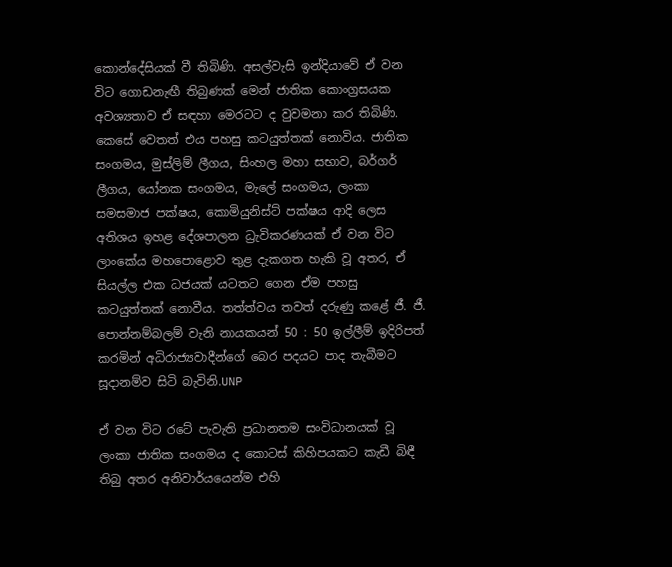කොන්දේසියක් වී තිබිණි. අසල්වැසි ඉන්දියාවේ ඒ වන විට ගොඩනැඟී තිබුණක් මෙන් ජාතික කොංග්‍රසයක අවශ්‍යතාව ඒ සඳහා මෙරටට ද වුවමනා කර තිබිණි. කෙසේ වෙතත් එය පහසු කටයුත්තක් නොවිය. ජාතික සංගමය, මුස්ලිම් ලීගය, සිංහල මහා සභාව, බර්ගර් ලීගය, යෝනක සංගමය, මැලේ සංගමය, ලංකා සමසමාජ පක්ෂය, කොමියුනිස්ට් පක්ෂය ආදි ලෙස අතිශය ඉහළ දේශපාලන ධ්‍රැවිකරණයක් ඒ වන විට ලාංකේය මහපොළොව තුළ දැකගත හැකි වූ අතර, ඒ සියල්ල එක ධජයක් යටතට ගෙන ඒම පහසු කටයුත්තක් නොවීය. තත්ත්වය තවත් දරුණු කළේ ජී. ජී. පොන්නම්බලම් වැනි නායකයන් 50 : 50 ඉල්ලීම් ඉදිරිපත් කරමින් අධිරාජ්‍යවාදීන්ගේ බෙර පදයට පාද තැබීමට සූදානම්ව සිටි බැවිනි.UNP

ඒ වන විට රටේ පැවැති ප්‍රධානතම සංවිධානයක් වූ ලංකා ජාතික සංගමය ද කොටස් කිහිපයකට කැඩී බිඳී තිබු අතර අනිවාර්යයෙන්ම එහි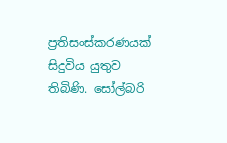ප්‍රතිසංස්කරණයක් සිදුවිය යුතුව තිබිණි. සෝල්බරි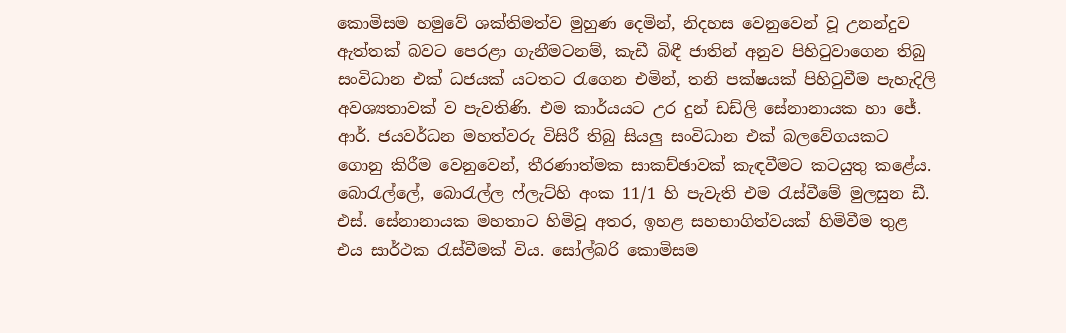කොමිසම හමුවේ ශක්තිමත්ව මුහුණ දෙමින්, නිදහස වෙනුවෙන් වූ උනන්දුව ඇත්තක් බවට පෙරළා ගැනීමටනම්, කැඩී බිඳී ජාතින් අනුව පිහිටුවාගෙන තිබු සංවිධාන එක් ධජයක් යටතට රැගෙන එමින්, තනි පක්ෂයක් පිහිටුවීම පැහැදිලි අවශ්‍යතාවක් ව පැවතිණි. එම කාර්යයට උර දුන් ඩඩ්ලි සේනානායක හා ජේ. ආර්. ජයවර්ධන මහත්වරු විසිරී තිබු සියලු සංවිධාන එක් බලවේගයකට ගොනු කිරීම වෙනුවෙන්, තීරණාත්මක සාකච්ඡාවක් කැඳවීමට කටයුතු කළේය. බොරැල්ලේ, බොරැල්ල ෆ්ලැට්හි අංක 11/1 හි පැවැති එම රැස්වීමේ මුලසුන ඩී. එස්. සේනානායක මහතාට හිමිවූ අතර, ඉහළ සහභාගිත්වයක් හිමිවීම තුළ එය සාර්ථක රැස්වීමක් විය. සෝල්බරි කොමිසම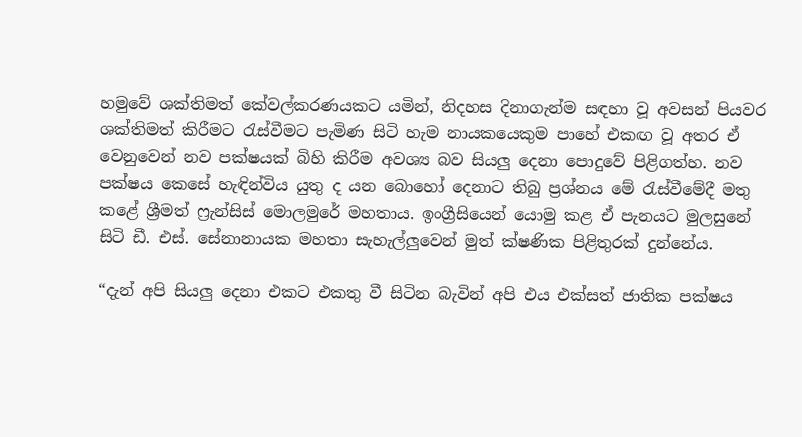හමුවේ ශක්තිමත් කේවල්කරණයකට යමින්, නිදහස දිනාගැන්ම සඳහා වූ අවසන් පියවර ශක්තිමත් කිරීමට රැස්වීමට පැමිණ සිටි හැම නායකයෙකුම පාහේ එකඟ වූ අතර ඒ වෙනුවෙන් නව පක්ෂයක් බිහි කිරීම අවශ්‍ය බව සියලු දෙනා පොදුවේ පිළිගත්හ. නව පක්ෂය කෙසේ හැඳින්විය යුතු ද යන බොහෝ දෙනාට තිබු ප්‍රශ්නය මේ රැස්වීමේදී මතු කළේ ශ්‍රීමත් ෆ්‍රැන්සිස් මොලමුරේ මහතාය. ඉංග්‍රීසියෙන් යොමු කළ ඒ පැනයට මුලසුනේ සිටි ඩී. එස්. සේනානායක මහතා සැහැල්ලුවෙන් මුත් ක්ෂණික පිළිතුරක් දුන්නේය.

“දැන් අපි සියලු දෙනා එකට එකතු වී සිටින බැවින් අපි එය එක්සත් ජාතික පක්ෂය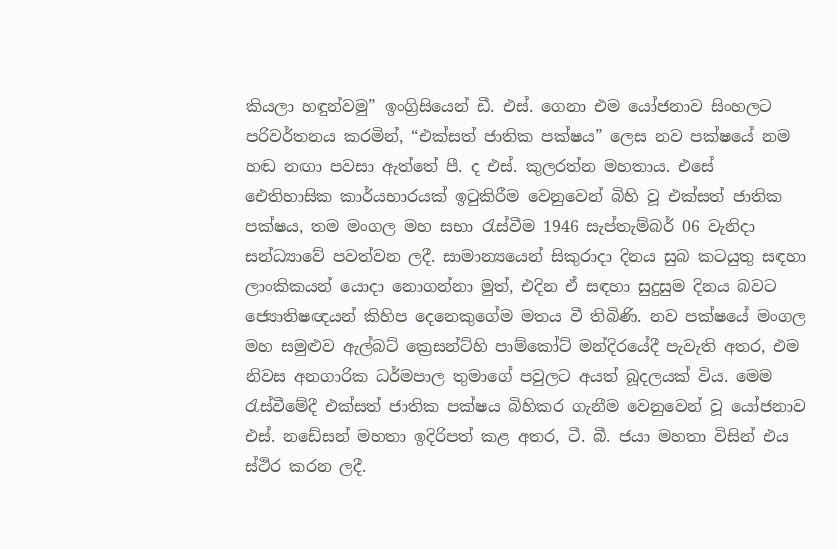කියලා හඳුන්වමු” ඉංග්‍රිසියෙන් ඩී. එස්. ගෙනා එම යෝජනාව සිංහලට පරිවර්තනය කරමින්, “එක්සත් ජාතික පක්ෂය” ලෙස නව පක්ෂයේ නම හඬ නඟා පවසා ඇත්තේ පී. ද එස්. කුලරත්න මහතාය. එසේ ඓතිහාසික කාර්යභාරයක් ඉටුකිරීම වෙනුවෙන් බිහි වූ එක්සත් ජාතික පක්ෂය, තම මංගල මහ සභා රැස්වීම 1946 සැප්තැම්බර් 06 වැනිදා සන්ධ්‍යාවේ පවත්වන ලදී. සාමාන්‍යයෙන් සිකුරාදා දින‍ය සුබ කටයුතු සඳහා ලාංකිකයන් යොදා නොගන්නා මුත්, එදින ඒ සඳහා සුදුසුම දිනය බවට ජ්‍යොතිෂඥයන් කිහිප දෙනෙකුගේම මතය වී තිබිණි. නව පක්ෂයේ මංගල මහ සමුළුව ඇල්බට් ක්‍රෙසන්ට්හි පාම්කෝට් මන්දිරයේදී පැවැති අතර, එම නිවස අනගාරික ධර්මපාල තුමාගේ පවුලට අයත් බූදලයක් විය. මෙම රැස්වීමේදී එක්සත් ජාතික පක්ෂය බිහිකර ගැනීම වෙනුවෙන් වූ යෝජනාව එස්. නඩේසන් මහතා ඉදිරිපත් කළ අතර, ටී. බී. ජයා මහතා විසින් එය ස්ථිර කරන ලදී.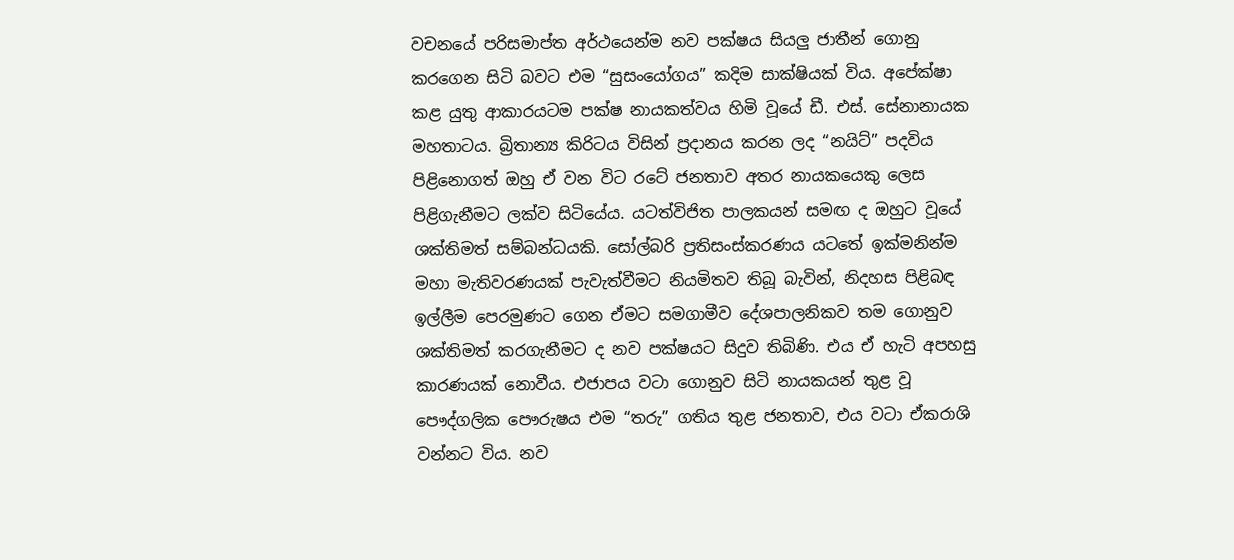වචනයේ පරිසමාප්ත අර්ථයෙන්ම නව පක්ෂය සියලු ජාතීන් ගොනු කරගෙන සිටි බවට එම “සුසංයෝගය” කදිම සාක්ෂියක් විය. අපේක්ෂා කළ යුතු ආකාරයටම පක්ෂ නායකත්වය හිමි වූයේ ඩී. එස්. සේනානායක මහතාටය. බ්‍රිතාන්‍ය කිරිටය විසින් ප්‍රදානය කරන ලද “නයිට්” පදවිය පිළිනොගත් ඔහු ඒ වන විට රටේ ජනතාව අතර නායකයෙකු ලෙස පිළිගැනීමට ලක්ව සිටියේය. යටත්විජිත පාලකයන් සමඟ ද ඔහුට වූයේ ශක්තිමත් සම්බන්ධයකි. සෝල්බරි ප්‍රතිසංස්කරණය යටතේ ඉක්මනින්ම මහා මැතිවරණයක් පැවැත්වීමට නියමිතව තිබූ බැවින්, නිදහස පිළිබඳ ඉල්ලීම පෙරමුණට ගෙන ඒමට සමගාමීව දේශපාලනිකව තම ගොනුව ශක්තිමත් කරගැනීමට ද නව පක්ෂයට සිදුව තිබිණි. එය ඒ හැටි අපහසු කාරණයක් නොවීය. එජාපය වටා ගොනුව සිටි නායකයන් තුළ වූ පෞද්ගලික පෞරුෂය එම “තරු” ගතිය තුළ ජනතාව, එය වටා ඒකරාශි වන්නට විය. නව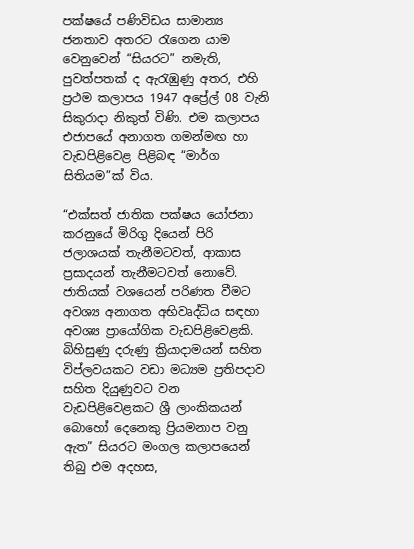පක්ෂයේ පණිවිඩය සාමාන්‍ය ජනතාව අතරට රැගෙන යාම වෙනුවෙන් “සියරට” නමැති, පුවත්පතක් ද ඇරැඹුණු අතර, එහි ප්‍රථම කලාපය 1947 අප්‍රේල් 08 වැනි සිකුරාදා නිකුත් විණි. එම කලාපය එජාපයේ අනාගත ගමන්මඟ හා වැඩපිළිවෙළ පිළිබඳ “මාර්ග සිතියම”ක් විය.

“එක්සත් ජාතික පක්ෂය යෝජනා කරනුයේ මිරිගු දියෙන් පිරි ජලාශයක් තැනීමටවත්, ආකාස ප්‍රසාදයන් තැනීමටවත් නොවේ. ජාතියක් වශයෙන් පරිණත වීමට අවශ්‍ය අනාගත අභිවෘද්ධිය සඳහා අවශ්‍ය ප්‍රායෝගික වැඩපිළිවෙළකි. බිහිසුණු දරුණු ක්‍රියාදාමයන් සහිත විප්ලවයකට වඩා මධ්‍යම ප්‍රතිපදාව සහිත දියුණුවට වන වැඩපිළිවෙළකට ශ්‍රී ලාංකිකයන් බොහෝ දෙනෙකු ප්‍රියමනාප වනු ඇත” සියරට මංගල කලාපයෙන් තිබු එම අදහස,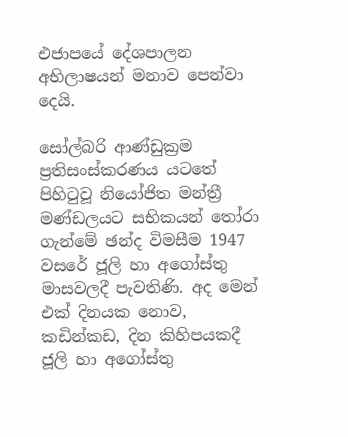එජාපයේ දේශපාලන අභිලාෂයන් මනාව පෙන්වා දෙයි.

සෝල්බරි ආණ්ඩුක්‍රම ප්‍රතිසංස්කරණය යටතේ පිහිටුවූ නියෝජිත මන්ත්‍රී මණ්ඩලයට සභිකයන් තෝරා ගැන්මේ ඡන්ද විමසීම 1947 වසරේ ජූලි හා අගෝස්තු මාසවලදී පැවතිණි. අද මෙන් එක් දිනයක නොව, කඩින්කඩ, දින කිහිපයකදී ජූලි හා අගෝස්තු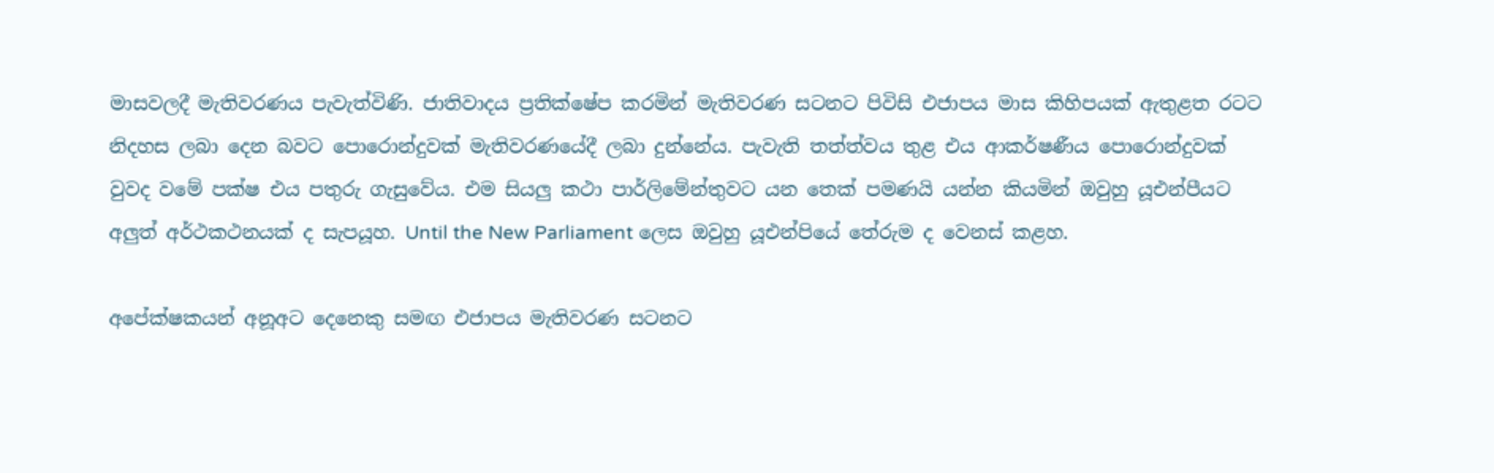මාසවලදී මැතිවරණය පැවැත්විණි. ජාතිවාදය ප්‍රතික්ෂේප කරමින් මැතිවරණ සටනට පිවිසි එජාපය මාස කිහිපයක් ඇතුළත රටට නිදහස ලබා දෙන බවට පොරොන්දුවක් මැතිවරණයේදී ලබා දුන්නේය. පැවැති තත්ත්වය තුළ එය ආකර්ෂණීය පොරොන්දුවක් වුවද වමේ පක්ෂ එය පතුරු ගැසුවේය. එම සියලු කථා පාර්ලිමේන්තුවට යන තෙක් පමණයි යන්න කියමින් ඔවුහු යූඑන්පීයට අලුත් අර්ථකථනයක් ද සැපයූහ. Until the New Parliament ලෙස ඔවුහු යූඑන්පියේ තේරුම ද වෙනස් කළහ.

අපේක්ෂකයන් අනූඅට දෙනෙකු සමඟ එජාපය මැතිවරණ සටනට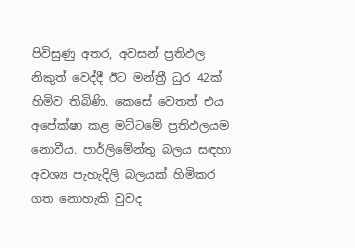පිවිසුණු අතර, අවසන් ප්‍රතිඵල නිකුත් වෙද්දී ඊට මන්ත්‍රී ධුර 42ක් හිමිව තිබිණි. කෙසේ වෙතත් එය අපේක්ෂා කළ මට්ටමේ ප්‍රතිඵලයම නොවීය. පාර්ලිමේන්තු බලය සඳහා අවශ්‍ය පැහැදිලි බලයක් හිමිකර ගත නොහැකි වුවද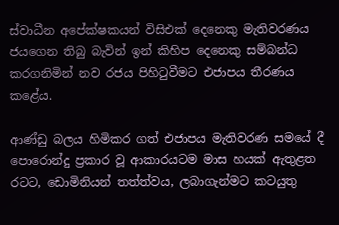ස්වාධීන අපේක්ෂකයන් විසිඑක් දෙනෙකු මැතිවරණය ජයගෙන තිබු බැවින් ඉන් කිහිප දෙනෙකු සම්බන්ධ කරගනිමින් නව රජය පිහිටුවීමට එජාපය තීරණය කළේය.

ආණ්ඩු බලය හිමිකර ගත් එජාපය මැතිවරණ සමයේ දී පොරොන්දු ප්‍රකාර වූ ආකාරයටම මාස හයක් ඇතුළත රටට, ඩොමිනියන් තත්ත්වය, ලබාගැන්මට කටයුතු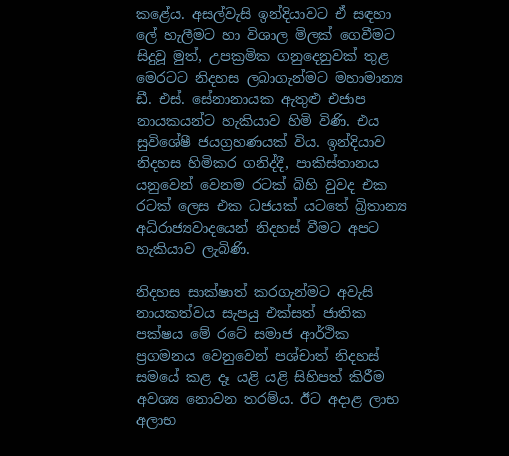කළේය. අසල්වැසි ඉන්දියාවට ඒ සඳහා ලේ හැලීමට හා විශාල මිලක් ගෙවීමට සිදුවූ මුත්, උපක්‍රමික ගනුදෙනුවක් තුළ මෙරටට නිදහස ලබාගැන්මට මහාමාන්‍ය ඩී. එස්. සේනානායක ඇතුළු එජාප නායකයන්ට හැකියාව හිමි විණි. එය සුවිශේෂී ජයග්‍රහණයක් විය. ඉන්දියාව නිදහස හිමිකර ගනිද්දී, පාකිස්තානය යනුවෙන් වෙනම රටක් බිහි වුවද එක රටක් ලෙස එක ධජයක් යටතේ බ්‍රිතාන්‍ය අධිරාජ්‍යවාදයෙන් නිදහස් වීමට අපට හැකියාව ලැබිණි.

නිදහස සාක්ෂාත් කරගැන්මට අවැසි නායකත්වය සැපයු එක්සත් ජාතික පක්ෂය මේ රටේ සමාජ ආර්ථික ප්‍රගමනය වෙනුවෙන් පශ්චාත් නිදහස් සමයේ කළ දෑ යළි යළි සිහිපත් කිරීම අවශ්‍ය නොවන තරම්ය. ඊට අදාළ ලාභ අලාභ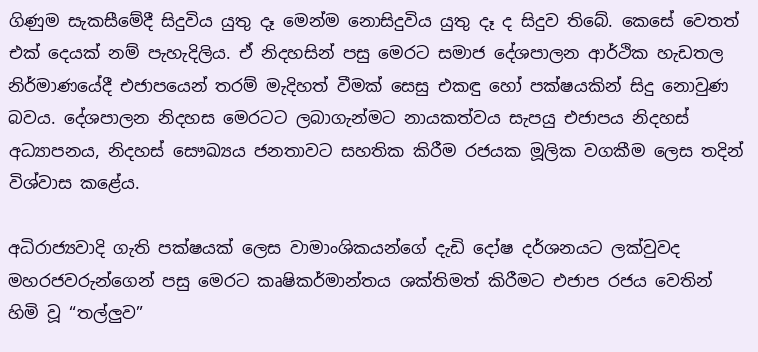ගිණුම සැකසීමේදී සිදුවිය යුතු දෑ මෙන්ම නොසිදුවිය යුතු දෑ ද සිදුව තිබේ. කෙසේ වෙතත් එක් දෙයක් නම් පැහැදිලිය. ඒ නිදහසින් පසු මෙරට සමාජ දේශපාලන ආර්ථික හැඩතල නිර්මාණයේදී එජාපයෙන් තරම් මැදිහත් වීමක් සෙසු එකඳු හෝ පක්ෂයකින් සිදු නොවුණ බවය. දේශපාලන නිදහස මෙරටට ලබාගැන්මට නායකත්වය සැපයු එජාපය නිදහස් අධ්‍යාපනය, නිදහස් සෞඛ්‍යය ජනතාවට සහතික කිරීම රජයක මූලික වගකීම ලෙස තදින් විශ්වාස කළේය.

අධිරාජ්‍යවාදි ගැති පක්ෂයක් ලෙස වාමාංශිකයන්ගේ දැඩි දෝෂ දර්ශනයට ලක්වුවද මහරජවරුන්ගෙන් පසු මෙරට කෘෂිකර්මාන්තය ශක්තිමත් කිරීමට එජාප රජය වෙතින් හිමි වූ “තල්ලුව”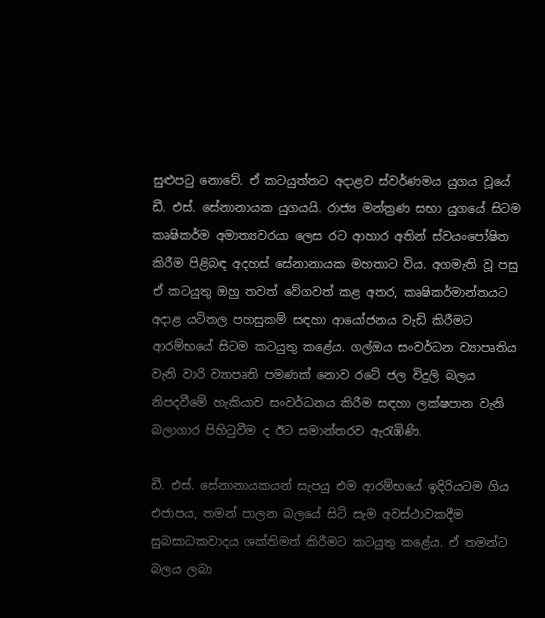සුළුපටු නොවේ. ඒ කටයුත්තට අදාළව ස්වර්ණමය යුගය වූයේ ඩී. එස්. සේනානායක යුගයයි. රාජ්‍ය මන්ත්‍රණ සභා යුගයේ සිටම කෘෂිකර්ම අමාත්‍යවරයා ලෙස රට ආහාර අතින් ස්වයංපෝෂිත කිරීම පිළිබඳ අදහස් සේනානායක මහතාට විය. අගමැති වූ පසු ඒ කටයුතු ඔහු තවත් වේගවත් කළ අතර, කෘෂිකර්මාන්තයට අදාළ යටිතල පහසුකම් සඳහා ආයෝජනය වැඩි කිරීමට ආරම්භයේ සිටම කටයුතු කළේය. ගල්ඔය සංවර්ධන ව්‍යාපෘතිය වැනි වාරි ව්‍යාපෘති පමණක් නොව රටේ ජල විදුලි බලය නිපදවීමේ හැකියාව සංවර්ධනය කිරීම සඳහා ලක්ෂපාන වැනි බලාගාර පිහිටුවීම ද ඊට සමාන්තරව ඇරැඹිණි.

ඩී. එස්. සේනානායකයන් සැපයු එම ආරම්භයේ ඉදිරියටම ගිය එජාපය, තමන් පාලන බලයේ සිටි සැම අවස්ථාවකදීම සුබසාධකවාදය ශක්තිමත් කිරීමට කටයුතු කළේය. ඒ තමන්ට බලය ලබා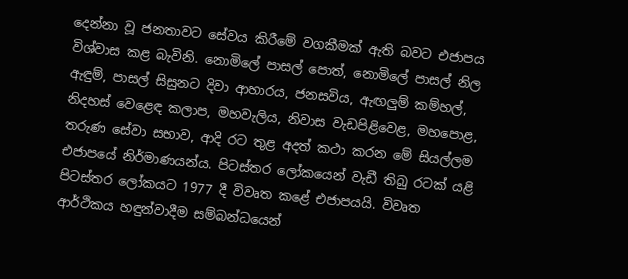දෙන්නා වූ ජනතාවට සේවය කිරීමේ වගකීමක් ඇති බවට එජාපය විශ්වාස කළ බැවිනි. නොමිලේ පාසල් පොත්, නොමිලේ පාසල් නිල ඇඳුම්, පාසල් සිසුනට දිවා ආහාරය, ජනසවිය, ඇඟලුම් කම්හල්, නිදහස් වෙළෙඳ කලාප, මහවැලිය, නිවාස වැඩපිළිවෙළ, මහපොළ, තරුණ සේවා සභාව, ආදි රට තුළ අදත් කථා කරන මේ සියල්ලම එජාපයේ නිර්මාණයන්ය. පිටස්තර ලෝකයෙන් වැඩී තිබු රටක් යළි පිටස්තර ලෝකයට 1977 දී විවෘත කළේ එජාපයයි. විවෘත ආර්ථිකය හඳුන්වාදීම සම්බන්ධයෙන්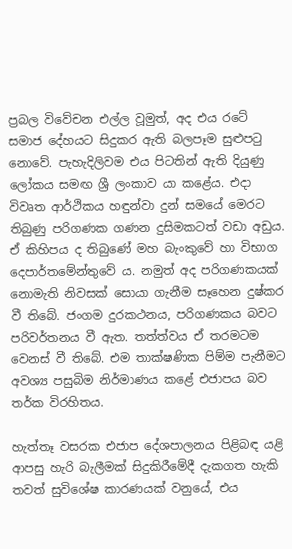ප්‍රබල විවේචන එල්ල වූමුත්, අද එය රටේ සමාජ දේහයට සිදුකර ඇති බලපෑම සුළුපටු නොවේ. පැහැදිලිවම එය පිටතින් ඇති දියුණු ලෝකය සමඟ ශ්‍රී ලංකාව යා කළේය. එදා විවෘත ආර්ථිකය හඳුන්වා දුන් සමයේ මෙරට තිබුණු පරිගණක ගණන දුසිමකටත් වඩා අඩුය. ඒ කිහිපය ද තිබුණේ මහ බැංකුවේ හා විභාග දෙපාර්තමේන්තුවේ ය. නමුත් අද පරිගණකයක් නොමැති නිවසක් සොයා ගැනීම සෑහෙන දුෂ්කර වී තිබේ. ජංගම දුරකථනය, පරිගණකය බවට පරිවර්තනය වී ඇත. තත්ත්වය ඒ තරමටම වෙනස් වී තිබේ. එම තාක්ෂණික පිම්ම පැනීමට අවශ්‍ය පසුබිම නිර්මාණය කළේ එජාපය බව තර්ක විරහිතය.

හැත්තෑ වසරක එජාප දේශපාලනය පිළිබඳ යළි ආපසු හැරි බැලීමක් සිදුකිරීමේදී දැකගත හැකි තවත් සුවිශේෂ කාරණයක් වනුයේ, එය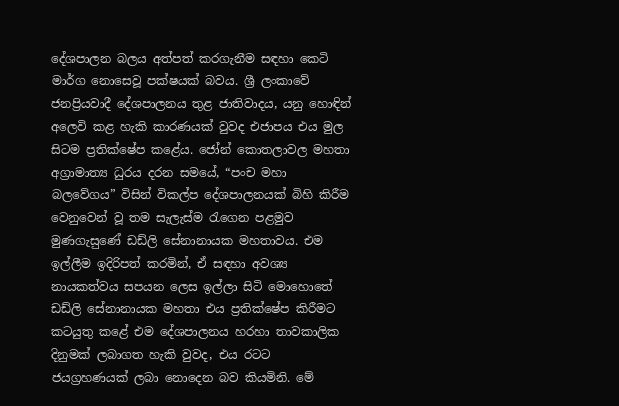දේශපාලන බලය අත්පත් කරගැනීම සඳහා කෙටි මාර්ග නොසෙවූ පක්ෂයක් බවය. ශ්‍රී ලංකාවේ ජනප්‍රියවාදී දේශපාලනය තුළ ජාතිවාදය, යනු හොඳින් අලෙවි කළ හැකි කාරණයක් වුවද එජාපය එය මුල සිටම ප්‍රතික්ෂේප කළේය. ජෝන් කොතලාවල මහතා අග්‍රාමාත්‍ය ධුරය දරන සමයේ, “පංච මහා බලවේගය” විසින් විකල්ප දේශපාලනයක් බිහි කිරීම වෙනුවෙන් වූ තම සැලැස්ම රැගෙන පළමුව මුණගැස‍ුණේ ඩඩ්ලි සේනානායක මහතාවය. එම ඉල්ලීම ඉදිරිපත් කරමින්, ඒ සඳහා අවශ්‍ය නායකත්වය සපයන ලෙස ඉල්ලා සිටි මොහොතේ ඩඩ්ලි සේනානායක මහතා එය ප්‍රතික්ෂේප කිරීමට කටයුතු කළේ එම දේශපාලනය හරහා තාවකාලික දිනුමක් ලබාගත හැකි වුවද, එය රටට ජයග්‍රහණයක් ලබා නොදෙන බව කියමිනි. මේ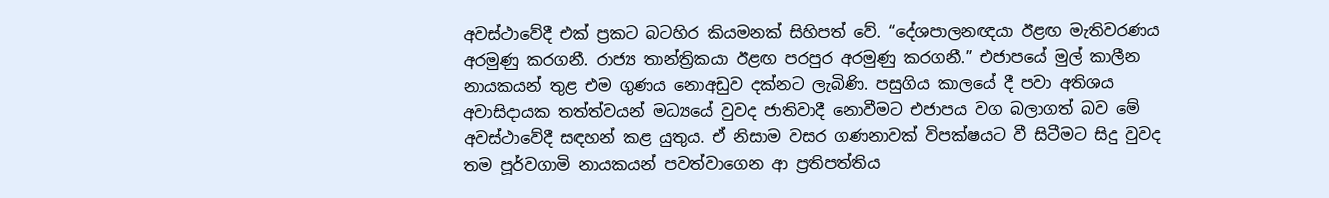අවස්ථාවේදී එක් ප්‍රකට බටහිර කියමනක් සිහිපත් වේ. “දේශපාලනඥයා ඊළඟ මැතිවරණය අරමුණු කරගනී. රාජ්‍ය තාන්ත්‍රිකයා ඊළඟ පරපුර අරමුණු කරගනී.” එජාපයේ මුල් කාලීන නායකයන් තුළ එම ගුණය නොඅඩුව දක්නට ලැබිණි. පසුගිය කාලයේ දී පවා අතිශය අවාසිදායක තත්ත්වයන් මධ්‍යයේ වුවද ජාතිවාදී නොවීමට එජාපය වග බලාගත් බව මේ අවස්ථාවේදී සඳහන් කළ යුතුය. ඒ නිසාම වසර ගණනාවක් විපක්ෂයට වී සිටීමට සිදු වුවද තම පූර්වගාමි නායකයන් පවත්වාගෙන ආ ප්‍රතිපත්තිය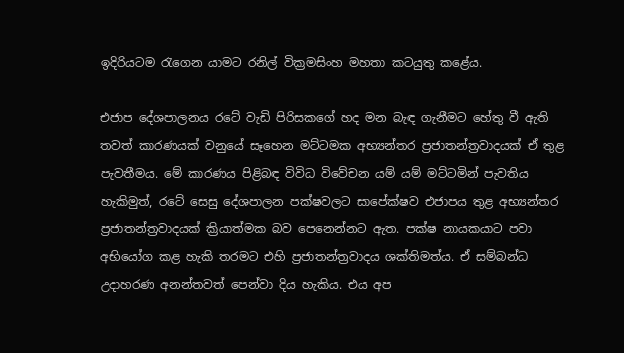ඉදිරියටම රැගෙන යාමට රනිල් වික්‍රමසිංහ මහතා කටයුතු කළේය.

එජාප දේශපාලනය රටේ වැඩි පිරිසකගේ හද මන බැඳ ගැනීමට හේතු වී ඇති තවත් කාරණයක් වනුයේ සෑහෙන මට්ටමක අභ්‍යන්තර ප්‍රජාතන්ත්‍රවාදයක් ඒ තුළ පැවතීමය. මේ කාරණය පිළිබඳ විවිධ විවේචන යම් යම් මට්ටමින් පැවතිය හැකිමුත්, රටේ සෙසු දේශපාලන පක්ෂවලට සාපේක්ෂව එජාපය තුළ අභ්‍යන්තර ප්‍රජාතන්ත්‍රවාදයක් ක්‍රියාත්මක බව පෙනෙන්නට ඇත. පක්ෂ නායකයාට පවා අභියෝග කළ හැකි තරමට එහි ප්‍රජාතන්ත්‍රවාදය ශක්තිමත්ය. ඒ සම්බන්ධ උදාහරණ අනන්තවත් පෙන්වා දිය හැකිය. එය අප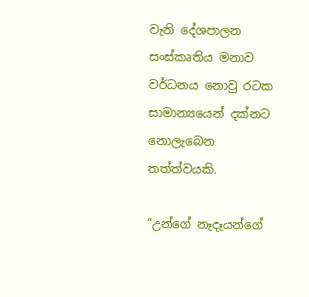වැනි දේශපාලන සංස්කෘතිය මනාව වර්ධනය නොවු රටක සාමාන්‍යයෙන් දක්නට නොලැබෙන තත්ත්වයකි.

“උන්ගේ නෑදෑයන්ගේ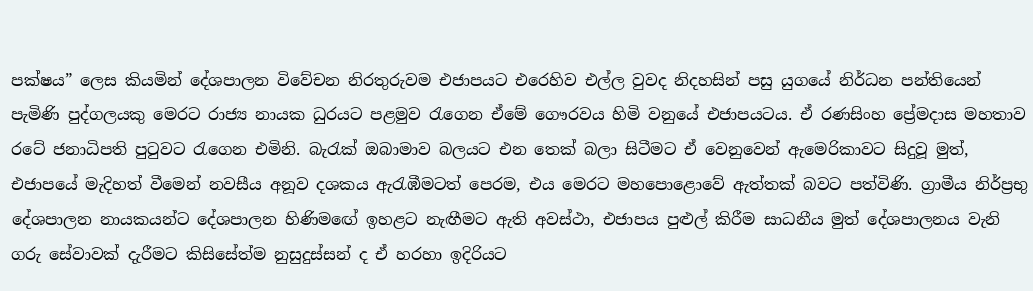පක්ෂය” ලෙස කියමින් දේශපාලන විවේචන නිරතුරුවම එජාපයට එරෙහිව එල්ල වුවද නිදහසින් පසු යුගයේ නිර්ධන පන්තියෙන් පැමිණි පුද්ගලයකු මෙරට රාජ්‍ය නායක ධුරයට පළමුව රැගෙන ඒමේ ගෞරවය හිමි වනුයේ එජාපයටය. ඒ රණසිංහ ප්‍රේමදාස මහතාව රටේ ජනාධිපති පුටුවට රැගෙන එමිනි. බැරැක් ඔබාමාව බලයට එන තෙක් බලා සිටීමට ඒ වෙනුවෙන් ඇමෙරිකාවට සිදුවූ මුත්, එජාපයේ මැදිහත් වීමෙන් නවසීය අනූව දශකය ඇරැඹීමටත් පෙරම, එය මෙරට මහපොළොවේ ඇත්තක් බවට පත්විණි. ග්‍රාමීය නිර්ප්‍රභු දේශපාලන නායකයන්ට දේශපාලන හිණිම‍ඟේ ඉහළට නැඟීමට ඇති අවස්ථා, එජාපය පුළුල් කිරීම සාධනීය මුත් දේශපාලනය වැනි ගරු සේවාවක් දැරීමට කිසිසේත්ම නුසුදුස්සන් ද ඒ හරහා ඉදිරියට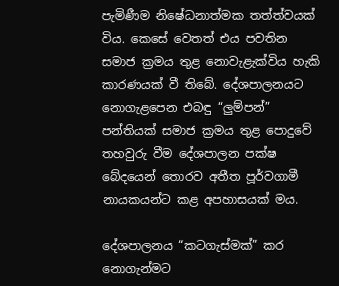පැමිණීම නිෂේධනාත්මක තත්ත්වයක් විය. කෙසේ වෙතත් එය පවතින සමාජ ක්‍රමය තුළ නොවැළැක්විය හැකි කාරණයක් වී තිබේ. දේශපාලනයට නොගැළපෙන එබඳු “ලුම්පන්” පන්තියක් සමාජ ක්‍රමය තුළ පොදුවේ තහවුරු වීම දේශපාලන පක්ෂ බේදයෙන් තොරව අතීත පූර්වගාමී නායකයන්ට කළ අපහාසයක් මය.

දේශපාලනය “කටගැස්මක්” කර නොගැන්මට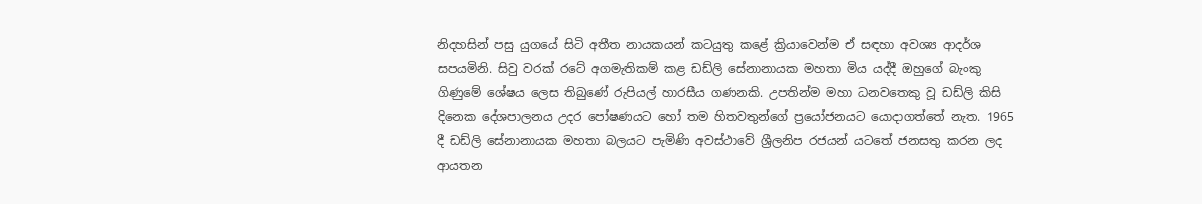නිදහසින් පසු යුගයේ සිටි අතීත නායකයන් කටයුතු කළේ ක්‍රියාවෙන්ම ඒ සඳහා අවශ්‍ය ආදර්ශ සපයමිනි. සිවු වරක් රටේ අගමැතිකම් කළ ඩඩ්ලි සේනානායක මහතා මිය යද්දී ඔහුගේ බැංකු ගිණුමේ ශේෂය ලෙස තිබුණේ රුපියල් හාරසීය ගණනකි. උපතින්ම මහා ධනවතෙකු වූ ඩඩ්ලි කිසි දිනෙක දේශපාලනය උදර පෝෂණයට හෝ තම හිතවතුන්ගේ ප්‍රයෝජනයට යොදාගත්තේ නැත. 1965 දී ඩඩ්ලි සේනානායක මහතා බලයට පැමිණි අවස්ථාවේ ශ්‍රීලනිප රජයන් යටතේ ජනසතු කරන ලද ආයතන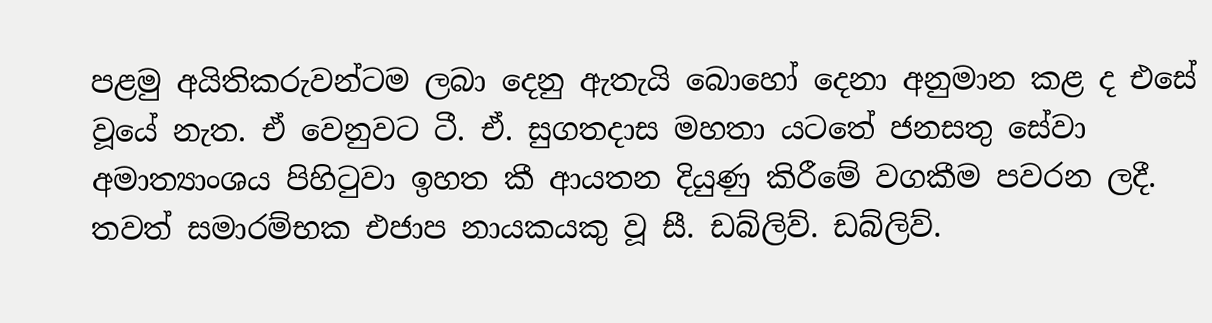පළමු අයිතිකරුවන්ටම ලබා දෙනු ඇතැයි බොහෝ දෙනා අනුමාන කළ ද එසේ වූයේ නැත. ඒ වෙනුවට ටී. ඒ. සුගතදාස මහතා යටතේ ජනසතු සේවා අමාත්‍යාංශය පිහිටුවා ඉහත කී ආයතන දියුණු කිරීමේ වගකීම පවරන ලදී. තවත් සමාරම්භක එජාප නායකයකු වූ සී. ඩබ්ලිව්. ඩබ්ලිව්.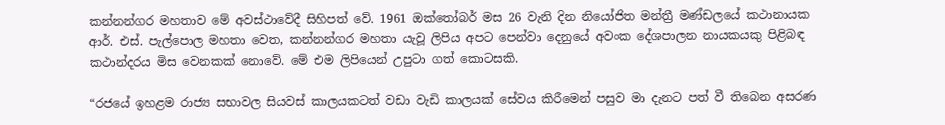කන්නන්ගර මහතාව මේ අවස්ථාවේදී සිහිපත් වේ. 1961 ඔක්තෝබර් මස 26 වැනි දින නියෝජිත මන්ත්‍රී මණ්ඩලයේ කථානායක ආර්. එස්. පැල්පොල මහතා වෙත, කන්නන්ගර මහතා යැවූ ලිපිය අපට පෙන්වා දෙනුයේ අවංක දේශපාලන නායකයකු පිළිබඳ කථාන්දරය මිස වෙනකක් නොවේ. මේ එම ලිපියෙන් උපුටා ගත් කොටසකි.

“රජයේ ඉහළම රාජ්‍ය සභාවල සියවස් කාලයකටත් වඩා වැඩි කාලයක් සේවය කිරීමෙන් පසුව මා දැනට පත් වී තිබෙන අසරණ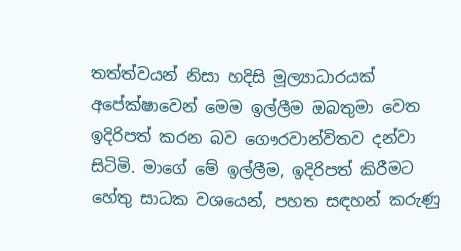තත්ත්වයන් නිසා හදිසි මූල්‍යාධාරයක් අපේක්ෂාවෙන් මෙම ඉල්ලීම ඔබතුමා වෙත ඉදිරිපත් කරන බව ගෞරවාන්විතව දන්වා සිටිමි. මාගේ මේ ඉල්ලීම, ඉදිරිපත් කිරීමට හේතු සාධක වශයෙන්, පහත සඳහන් කරුණු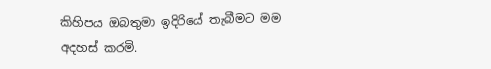කිහිපය ඔබතුමා ඉදිරියේ තැබීමට මම අදහස් කරමි.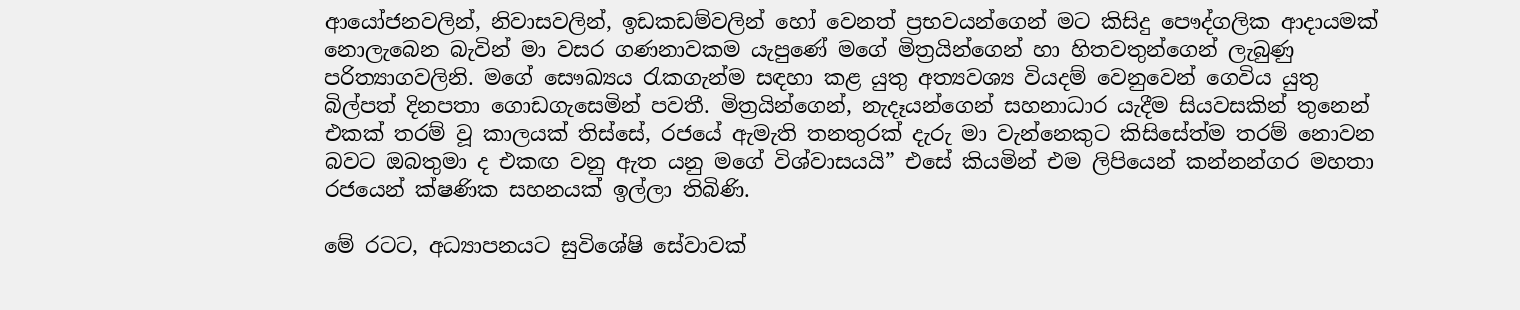ආයෝජනවලින්, නිවාසවලින්, ඉඩකඩම්වලින් හෝ වෙනත් ප්‍රභවයන්ගෙන් මට කිසිදු පෞද්ගලික ආදායමක් නොලැබෙන බැවින් මා වසර ගණනාවකම යැපුණේ මගේ මිත්‍රයින්ගෙන් හා හිතවතුන්ගෙන් ලැබුණු පරිත්‍යාගවලිනි. මගේ සෞඛ්‍යය රැකගැන්ම සඳහා කළ යුතු අත්‍යවශ්‍ය වියදම් වෙනුවෙන් ගෙවිය යුතු බිල්පත් දිනපතා ගොඩගැසෙමින් පවතී. මිත්‍රයින්ගෙන්, නැදෑයන්ගෙන් සහනාධාර යැදීම සියවසකින් තුනෙන් එකක් තරම් වූ කාලයක් තිස්සේ, රජයේ ඇමැති තනතුරක් දැරු මා වැන්නෙකුට කිසිසේත්ම තරම් නොවන බවට ඔබතුමා ද එකඟ වනු ඇත යනු මගේ විශ්වාසයයි” එසේ කියමින් එම ලිපියෙන් කන්නන්ගර මහතා රජයෙන් ක්ෂණික සහනයක් ඉල්ලා තිබිණි.

මේ රටට, අධ්‍යාපනයට සුවිශේෂි සේවාවක්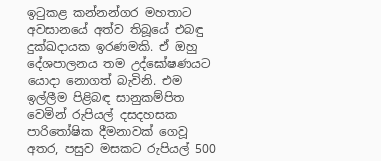ඉටුකළ කන්නන්ගර මහතාට අවසානයේ අත්ව තිබූයේ එබඳු දුක්ඛදායක ඉරණමකි. ඒ ඔහු දේශපාලනය තම උද්ඝෝෂණයට යොදා නොගත් බැවිනි. එම ඉල්ලීම පිළිබඳ සානුකම්පිත වෙමින් රුපියල් දසදහසක පාරිතෝෂික දීමනාවක් ගෙවූ අතර, පසුව මසකට රුපියල් 500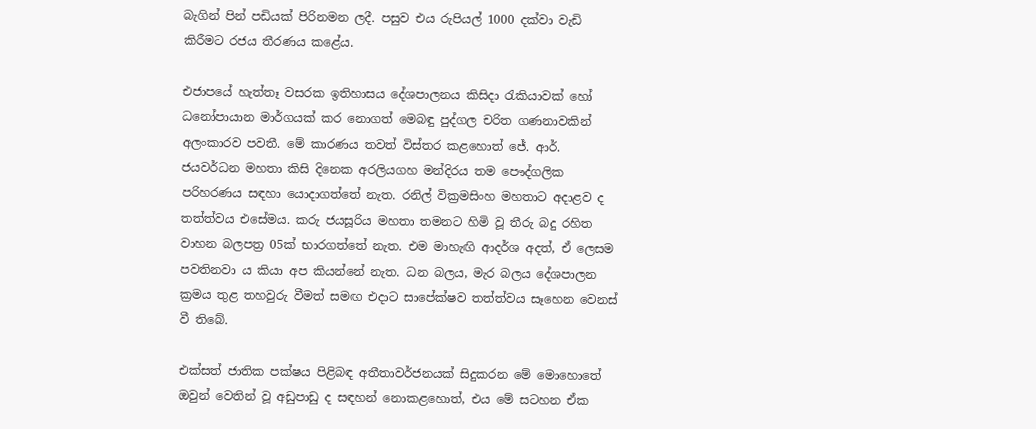බැගින් පින් පඩියක් පිරිනමන ලදී. පසුව එය රුපියල් 1000 දක්වා වැඩි කිරීමට රජය තීරණය කළේය.

එජාපයේ හැත්තෑ වසරක ඉතිහාසය දේශපාලනය කිසිදා රැකියාවක් හෝ ධනෝපායාන මාර්ගයක් කර නොගත් මෙබඳු පුද්ගල චරිත ගණනාවකින් අලංකාරව පවතී. මේ කාරණය තවත් විස්තර කළහොත් ජේ. ආර්. ජයවර්ධන මහතා කිසි දිනෙක අරලියගහ මන්දිරය තම පෞද්ගලික පරිහරණය සඳහා යොදාගත්තේ නැත. රනිල් වික්‍රමසිංහ මහතාට අදාළව ද තත්ත්වය එසේමය. කරු ජයසූරිය මහතා තමනට හිමි වූ තීරු බදු රහිත වාහන බලපත්‍ර 05ක් භාරගත්තේ නැත. එම මාහැඟි ආදර්ශ අදත්, ඒ ලෙසම පවතිනවා ය කියා අප කියන්නේ නැත. ධන බලය, මැර බලය දේශපාලන ක්‍රමය තුළ තහවුරු වීමත් සමඟ එදාට සාපේක්ෂව තත්ත්වය සෑහෙන වෙනස් වී තිබේ.

එක්සත් ජාතික පක්ෂය පිළිබඳ අතීතාවර්ජනයක් සිදුකරන මේ මොහොතේ ඔවුන් වෙතින් වූ අඩුපාඩු ද සඳහන් නොකළහොත්, එය මේ සටහන ඒක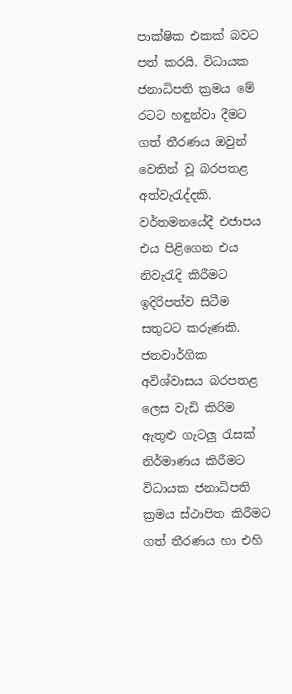පාක්ෂික එකක් බවට පත් කරයි. විධායක ජනාධිපති ක්‍රමය මේ රටට හඳුන්වා දීමට ගත් තීරණය ඔවුන් වෙතින් වූ බරපතළ අත්වැරැද්දකි. වර්තමනයේදී එජාපය එය පිළිගෙන එය නිවැරැදි කිරීමට ඉදිරිපත්ව සිටීම සතුටට කරුණකි. ජනවාර්ගික අවිශ්වාසය බරපතළ ලෙස වැඩි කිරිම ඇතුළු ගැටලු රැසක් නිර්මාණය කිරීමට විධායක ජනාධිපති ක්‍රමය ස්ථාපිත කිරීමට ගත් තීරණය හා එහි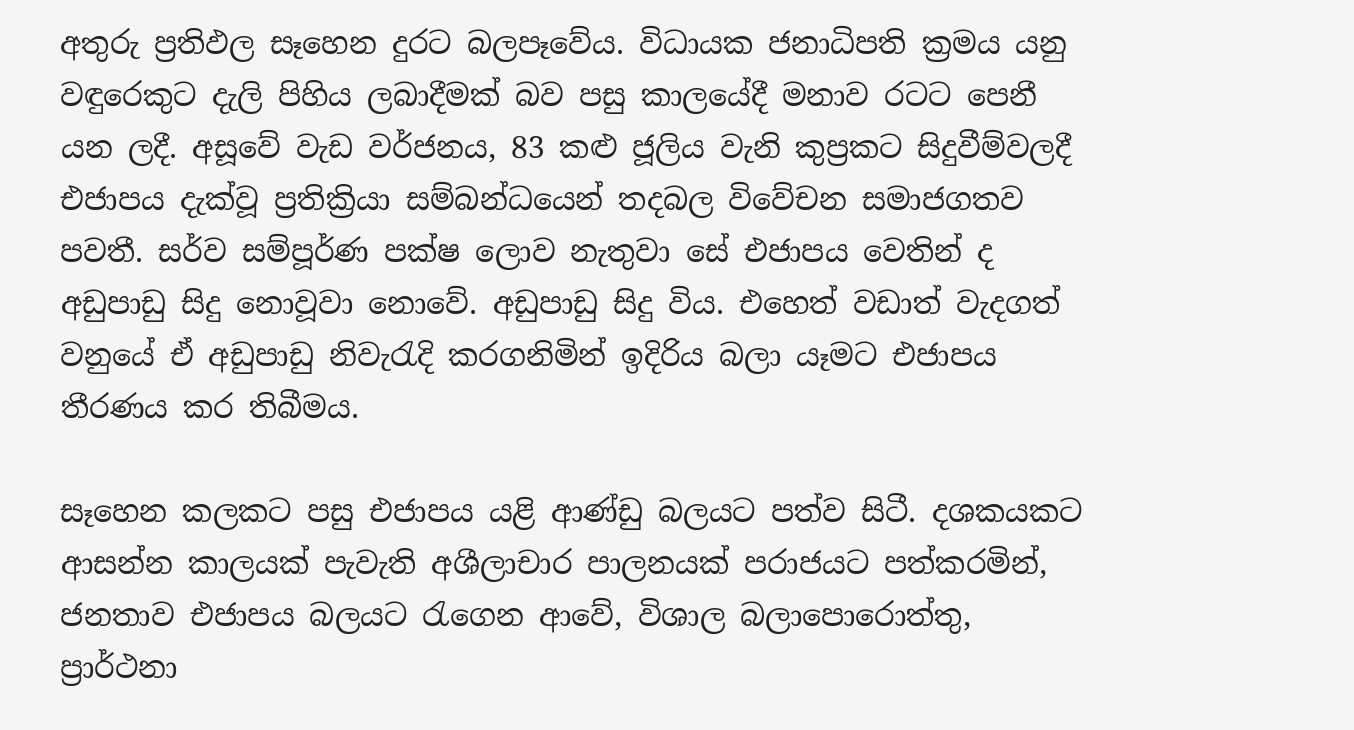අතුරු ප්‍රතිඵල සෑහෙන දුරට බලපෑවේය. විධායක ජනාධිපති ක්‍රමය යනු වඳුරෙකුට දැලි පිහිය ලබාදීමක් බව පසු කාලයේදී මනාව රටට පෙනී යන ලදී. අසූවේ වැඩ වර්ජනය, 83 කළු ජූලිය වැනි කුප්‍රකට සිදුවීම්වලදී එජාපය දැක්වූ ප්‍රතික්‍රියා සම්බන්ධයෙන් තදබල විවේචන සමාජගතව පවතී. සර්ව සම්පූර්ණ පක්ෂ ලොව නැතුවා සේ එජාපය වෙතින් ද අඩුපාඩු සිදු නොවූවා නොවේ. අඩුපාඩු සිදු විය. එහෙත් වඩාත් වැදගත් වනුයේ ඒ අඩුපාඩු නිවැරැදි කරගනිමින් ඉදිරිය බලා යෑමට එජාපය තීරණය කර තිබීමය.

සෑහෙන කලකට පසු එජාපය යළි ආණ්ඩු බලයට පත්ව සිටී. දශකයකට ආසන්න කාලයක් පැවැති අශීලාචාර පාලනයක් පරාජයට පත්කරමින්, ජනතාව එජාපය බලයට රැගෙන ආවේ, විශාල බලාපොරොත්තු, ප්‍රාර්ථනා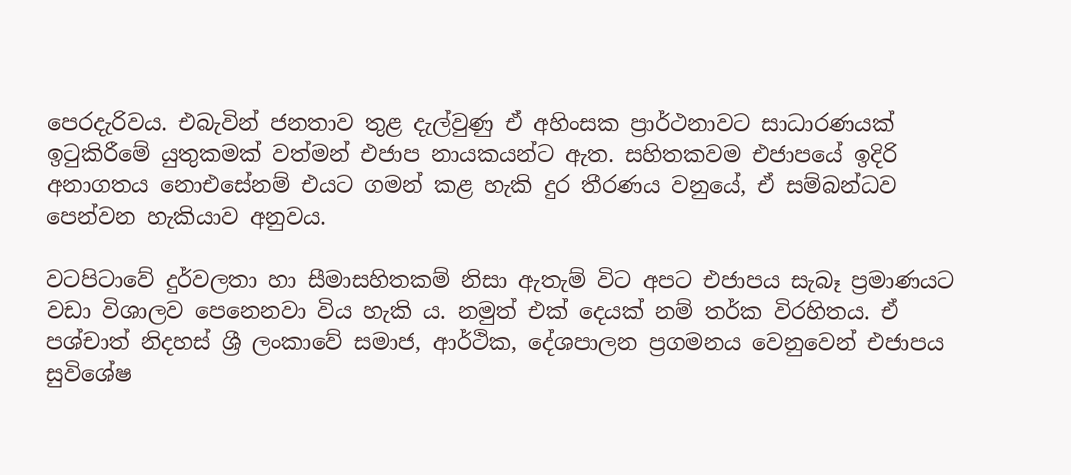පෙරදැරිවය. එබැවින් ජනතාව තුළ දැල්වුණු ඒ අහිංසක ප්‍රාර්ථනාවට සාධාරණයක් ඉටුකිරීමේ යුතුකමක් වත්මන් එජාප නායකයන්ට ඇත. සහිතකවම එජාපයේ ඉදිරි අනාගතය නොඑසේනම් එයට ගමන් කළ හැකි දුර තීරණය වනුයේ, ඒ සම්බන්ධව පෙන්වන හැකියාව අනුවය.

වටපිටාවේ දුර්වලතා හා සීමාසහිතකම් නිසා ඇතැම් විට අපට එජාපය සැබෑ ප්‍රමාණයට වඩා විශාලව පෙනෙනවා විය හැකි ය. නමුත් එක් දෙයක් නම් තර්ක විරහිතය. ඒ පශ්චාත් නිදහස් ශ්‍රී ලංකාවේ සමාජ, ආර්ථික, දේශපාලන ප්‍රගමනය වෙනුවෙන් එජාපය සුවිශේෂ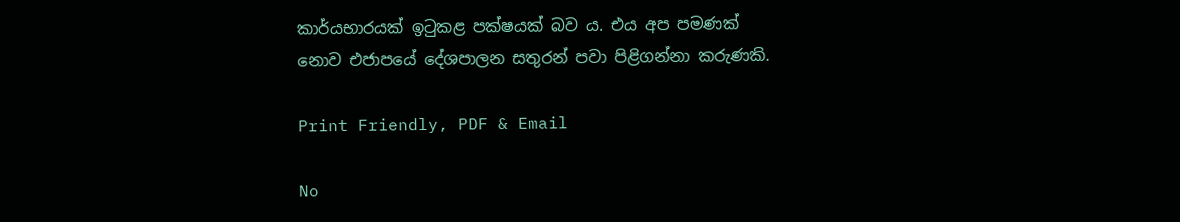කාර්යභාරයක් ඉටුකළ පක්ෂයක් බව ය. එය අප පමණක් නොව එජාපයේ දේශපාලන සතුරන් පවා පිළිගන්නා කරුණකි.

Print Friendly, PDF & Email

No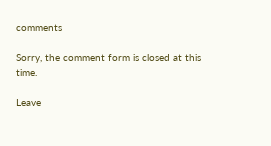comments

Sorry, the comment form is closed at this time.

Leave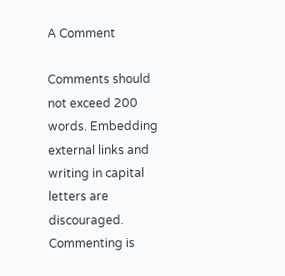A Comment

Comments should not exceed 200 words. Embedding external links and writing in capital letters are discouraged. Commenting is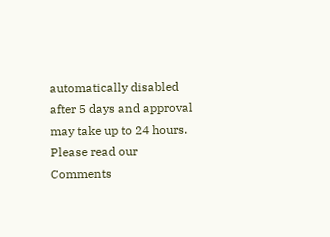automatically disabled after 5 days and approval may take up to 24 hours. Please read our Comments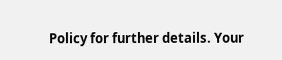Policy for further details. Your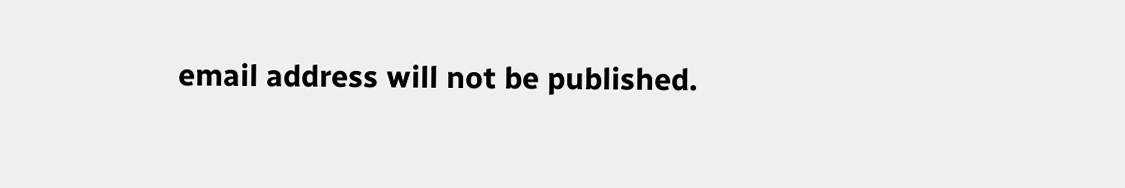email address will not be published.